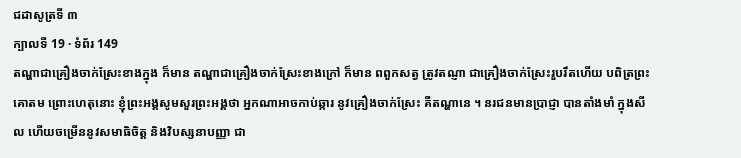ជដាសូត្រទី ៣
ក្បាលទី 19 · ទំព័រ 149
តណ្ហាជាគ្រឿងចាក់ស្រែះខាងក្នុង ក៏មាន តណ្ហាជាគ្រឿងចាក់ស្រែះខាងក្រៅ ក៏មាន ពពួកសត្វ ត្រូវតណ្ញា ជាគ្រឿងចាក់ស្រែះរួបរឹតហើយ បពិត្រព្រះគោតម ព្រោះហេតុនោះ ខ្ញុំព្រះអង្គសូមសួរព្រះអង្គថា អ្នកណាអាចកាប់ឆ្ការ នូវគ្រឿងចាក់ស្រែះ គឺតណ្ហានេ ។ នរជនមានប្រាជ្ញា បានតាំងមាំ ក្នុងសីល ហើយចម្រើននូវសមាធិចិត្ត និងវិបស្សនាបញ្ញា ជា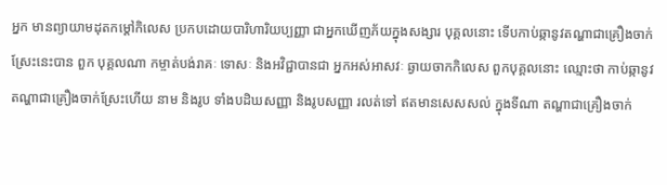អ្នក មានព្យាយាមដុតកម្តៅកិលេស ប្រកបដោយបារិហារិយប្បញ្ញា ជាអ្នកឃើញភ័យក្នុងសង្សារ បុគ្គលនោះ ទើបកាប់ឆ្កានូវតណ្ហាជាគ្រឿងចាក់ស្រែះនេះបាន ពួក បុគ្គលណា កម្ចាត់បង់រាគៈ ទោសៈ និងអវិជ្ជាបានជា អ្នកអស់អាសវៈ ឆ្ងាយចាកកិលេស ពួកបុគ្គលនោះ ឈ្មោះថា កាប់ឆ្កានូវតណ្ហាជាគ្រឿងចាក់ស្រែះហើយ នាម និងរូប ទាំងបដិឃសញ្ញា និងរូបសញ្ញា រលត់ទៅ ឥតមានសេសសល់ ក្នុងទីណា តណ្ហាជាគ្រឿងចាក់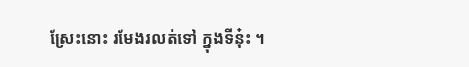ស្រែះនោះ រមែងរលត់ទៅ ក្នុងទីនុ៎ះ ។